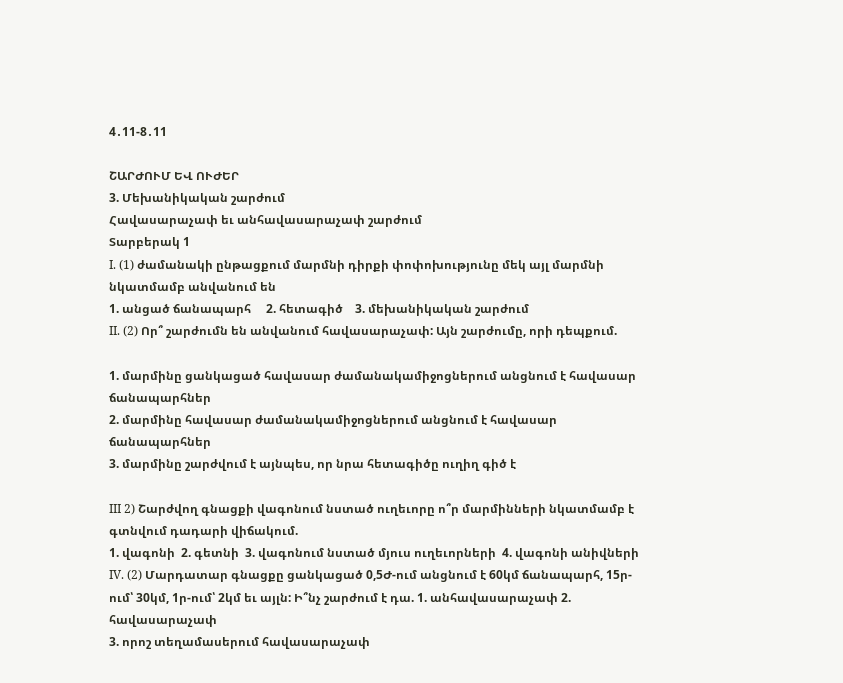4․11-8․11

ՇԱՐԺՈՒՄ ԵՎ ՈՒԺԵՐ
3. Մեխանիկական շարժում
Հավասարաչափ եւ անհավասարաչափ շարժում
Տարբերակ 1
I. (1) ժամանակի ընթացքում մարմնի դիրքի փոփոխությունը մեկ այլ մարմնի նկատմամբ անվանում են
1. անցած ճանապարհ     2. հետագիծ    3. մեխանիկական շարժում
II. (2) Որ՞ շարժումն են անվանում հավասարաչափ: Այն շարժումը, որի դեպքում.

1. մարմինը ցանկացած հավասար ժամանակամիջոցներում անցնում է հավասար ճանապարհներ
2. մարմինը հավասար ժամանակամիջոցներում անցնում է հավասար ճանապարհներ
3. մարմինը շարժվում է այնպես, որ նրա հետագիծը ուղիղ գիծ է

III 2) Շարժվող գնացքի վագոնում նստած ուղեւորը ո՞ր մարմինների նկատմամբ է գտնվում դադարի վիճակում.
1. վագոնի  2. գետնի  3. վագոնում նստած մյուս ուղեւորների  4. վագոնի անիվների
IV. (2) Մարդատար գնացքը ցանկացած 0,5Ժ-ում անցնում է 60կմ ճանապարհ, 15ր-ում՝ 30կմ, 1ր-ում՝ 2կմ եւ այլն: Ի՞նչ շարժում է դա. 1. անհավասարաչափ 2. հավասարաչափ
3. որոշ տեղամասերում հավասարաչափ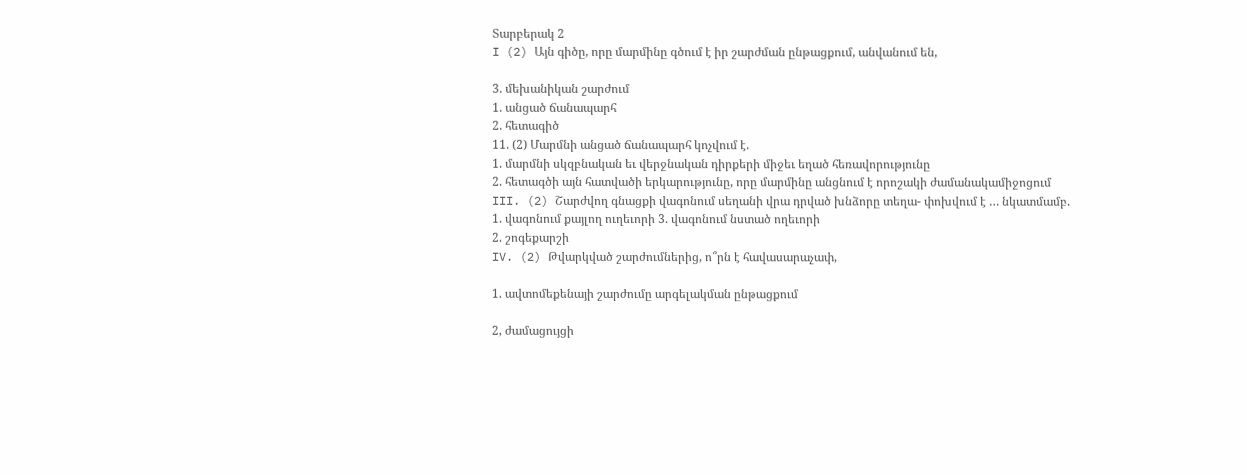Տարբերակ 2
I (2) Այն գիծը, որը մարմինը գծում է իր շարժման ընթացքում, անվանում են,

3. մեխանիկան շարժում
1. անցած ճանապարհ
2. հետագիծ
11. (2) Մարմնի անցած ճանապարհ կոչվում է.
1. մարմնի սկզբնական եւ վերջնական դիրքերի միջեւ եղած հեռավորությունը
2. հետագծի այն հատվածի երկարությունը, որը մարմինը անցնում է որոշակի ժամանակամիջոցում
III. (2) Շարժվող գնացքի վագոնում սեղանի վրա դրված խնձորը տեղա- փոխվում է … նկատմամբ.
1. վագոնում քայլող ուղեւորի 3. վագոնում նստած ողեւորի
2. շոգեքարշի
IV. (2) Թվարկված շարժումներից, ո՞րն է հավասարաչափ,

1. ավտոմեքենայի շարժումը արգելակման ընթացքում

2, ժամացույցի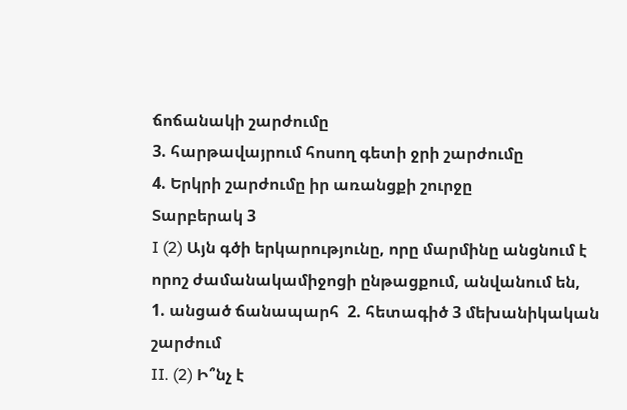ճոճանակի շարժումը
3. հարթավայրում հոսող գետի ջրի շարժումը
4. Երկրի շարժումը իր առանցքի շուրջը
Տարբերակ 3
I (2) Այն գծի երկարությունը, որը մարմինը անցնում է որոշ ժամանակամիջոցի ընթացքում, անվանում են,
1. անցած ճանապարհ  2. հետագիծ 3 մեխանիկական շարժում
II. (2) Ի՞նչ է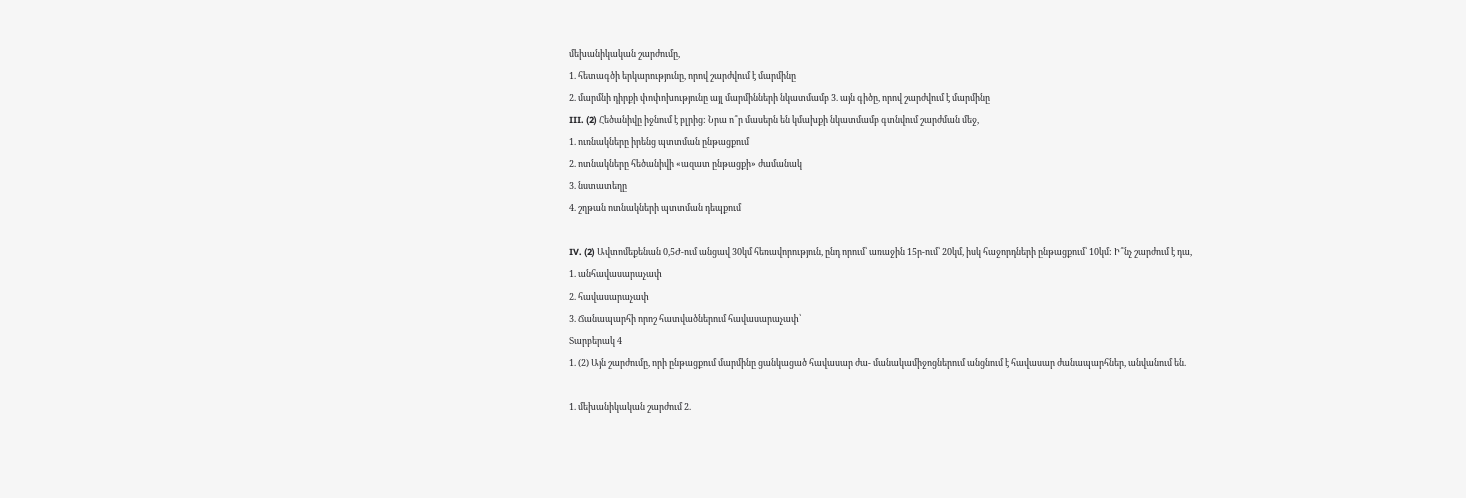մեխանիկական շարժումը,
1. հետագծի երկարությունը, որով շարժվում է մարմինը
2. մարմնի դիրքի փոփոխությունը այլ մարմինների նկատմամբ 3. այն գիծը, որով շարժվում է մարմինը
III. (2) Հեծանիվը իջնում է բլրից: Նրա ո՞ր մասերն են կմախքի նկատմամբ գտնվում շարժման մեջ,
1. ուռնակները իրենց պտտման ընթացքում
2. ոտնակները հեծանիվի «ազատ ընթացքի» ժամանակ
3. նստատեղը
4. շղթան ոտնակների պտտման դեպքում

IV. (2) Ավտոմեքենան 0,5Ժ-ում անցավ 30կմ հեռավորություն, ընդ որում՝ առաջին 15ր-ում՝ 20կմ, իսկ հաջորդների ընթացքում՝ 10կմ: Ի՞նչ շարժում է դա,
1. անհավասարաչափ
2. հավասարաչափ
3. Ճանապարհի որոշ հատվածներում հավասարաչափ՝
Տարբերակ 4
1. (2) Այն շարժումը, որի ընթացքում մարմինը ցանկացած հավասար ժա- մանակամիջոցներում անցնում է հավասար ժանապարհներ, անվանում են.

1. մեխանիկական շարժում 2.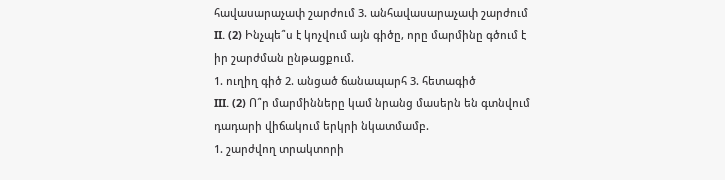հավասարաչափ շարժում 3. անհավասարաչափ շարժում
II. (2) Ինչպե՞ս է կոչվում այն գիծը, որը մարմինը գծում է իր շարժման ընթացքում.
1. ուղիղ գիծ 2. անցած ճանապարհ 3. հետագիծ
III. (2) Ո՞ր մարմինները կամ նրանց մասերն են գտնվում դադարի վիճակում երկրի նկատմամբ.
1. շարժվող տրակտորի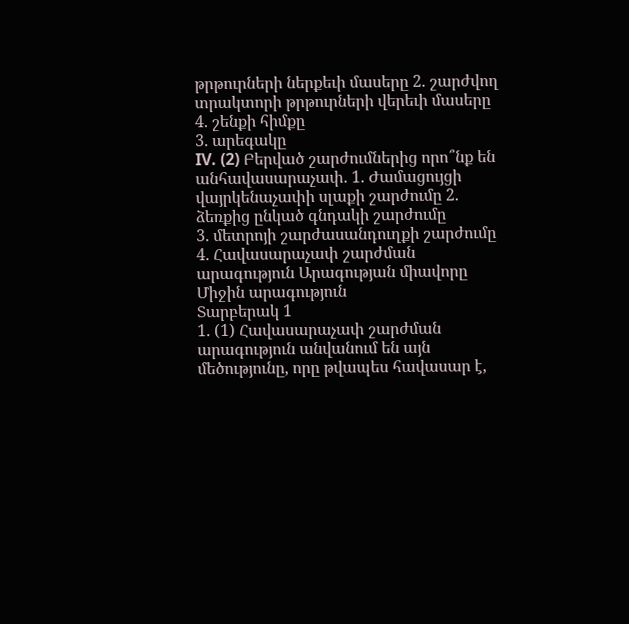թրթուրների ներքեւի մասերը 2. շարժվող տրակտորի թրթուրների վերեւի մասերը 4. շենքի հիմքը
3. արեգակը
IV. (2) Բերված շարժումներից որո՞նք են անհավասարաչափ. 1. Ժամացույցի վայրկենաչափի սլաքի շարժումը 2. ձեռքից ընկած գնդակի շարժումը
3. մետրոյի շարժասանդուղքի շարժումը
4. Հավասարաչափ շարժման արագություն Արագության միավորը
Միջին արագություն
Տարբերակ 1
1. (1) Հավասարաչափ շարժման արագություն անվանում են այն մեծությունը, որը թվապես հավասար է,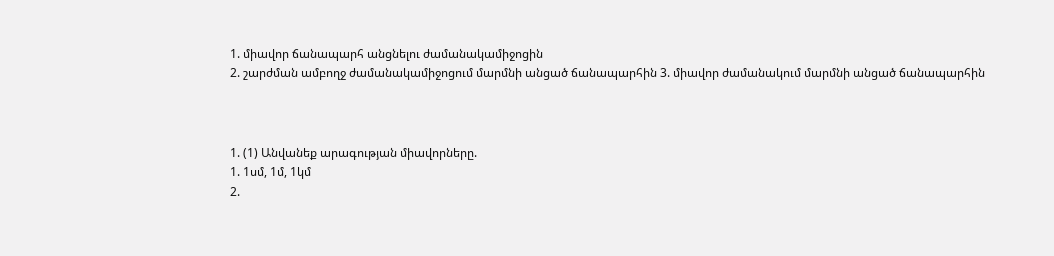1. միավոր ճանապարհ անցնելու ժամանակամիջոցին
2. շարժման ամբողջ ժամանակամիջոցում մարմնի անցած ճանապարհին 3. միավոր ժամանակում մարմնի անցած ճանապարհին



1. (1) Անվանեք արագության միավորները.
1. 1սմ, 1մ, 1կմ
2.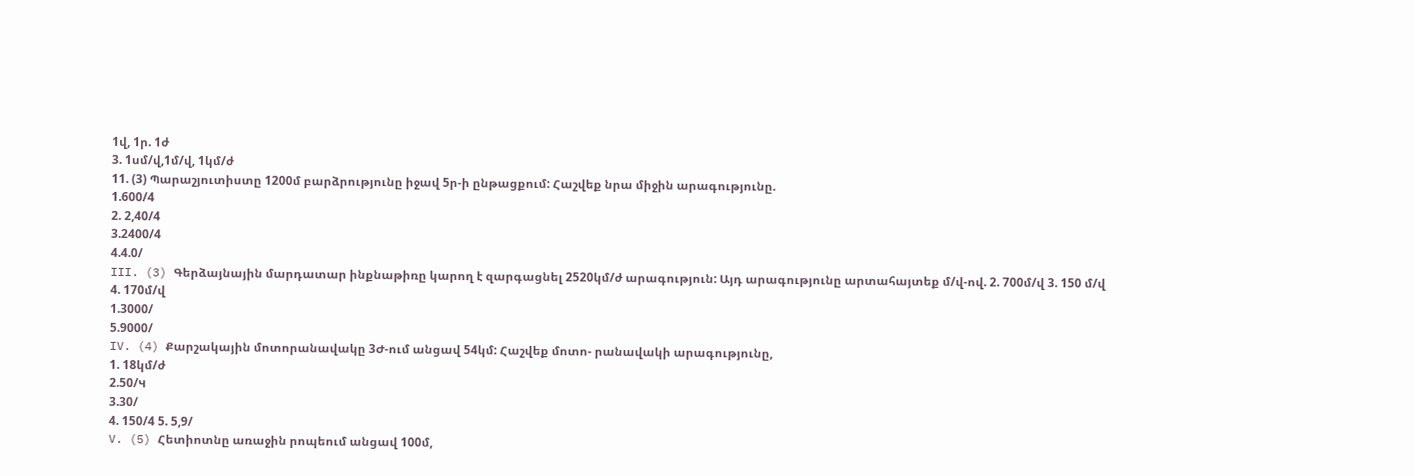1վ, 1ր. 1ժ
3. 1սմ/վ,1մ/վ, 1կմ/ժ
11. (3) Պարաշյուտիստը 1200մ բարձրությունը իջավ 5ր-ի ընթացքում: Հաշվեք նրա միջին արագությունը.
1.600/4
2. 2,40/4
3.2400/4
4.4.0/
III. (3) Գերձայնային մարդատար ինքնաթիռը կարող է զարգացնել 2520կմ/ժ արագություն: Այդ արագությունը արտահայտեք մ/վ-ով. 2. 700մ/վ 3. 150 մ/վ 4. 170մ/վ
1.3000/
5.9000/
IV. (4) Քարշակային մոտորանավակը 3Ժ-ում անցավ 54կմ: Հաշվեք մոտո- րանավակի արագությունը,
1. 18կմ/ժ
2.50/ч
3.30/
4. 150/4 5. 5,9/
V. (5) Հետիոտնը առաջին րոպեում անցավ 100մ,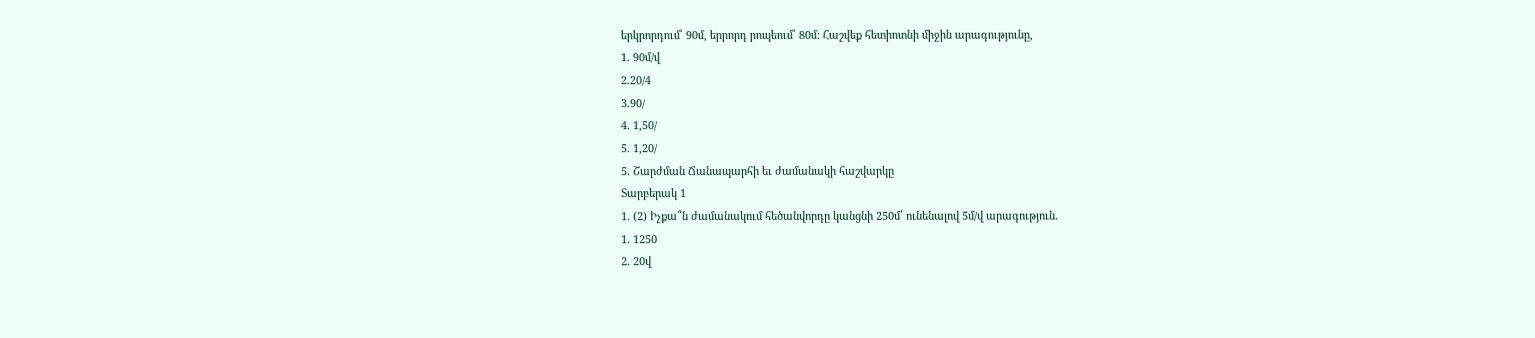երկրորդում՝ 90մ, երրորդ րոպեում՝ 80մ: Հաշվեք հետիոտնի միջին արագությունը,
1. 90մ/վ
2.20/4
3.90/
4. 1,50/
5. 1,20/
5. Շարժման Ճանապարհի եւ ժամանակի հաշվարկը
Տարբերակ 1
1. (2) Իչքա՞ն ժամանակում հեծանվորդը կանցնի 250մ՝ ունենալով 5մ/վ արագություն.
1. 1250
2. 20վ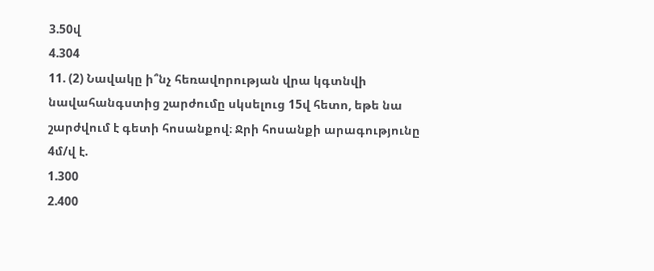3.50վ
4.304
11. (2) Նավակը ի՞նչ հեռավորության վրա կգտնվի նավահանգստից շարժումը սկսելուց 15վ հետո, եթե նա շարժվում է գետի հոսանքով։ Ջրի հոսանքի արագությունը 4մ/վ է.
1.300
2.400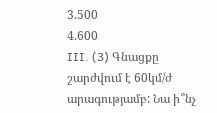3.500
4.600
III. (3) Գնացքը շարժվում է 60կմ/ժ արագությամբ: Նա ի՞նչ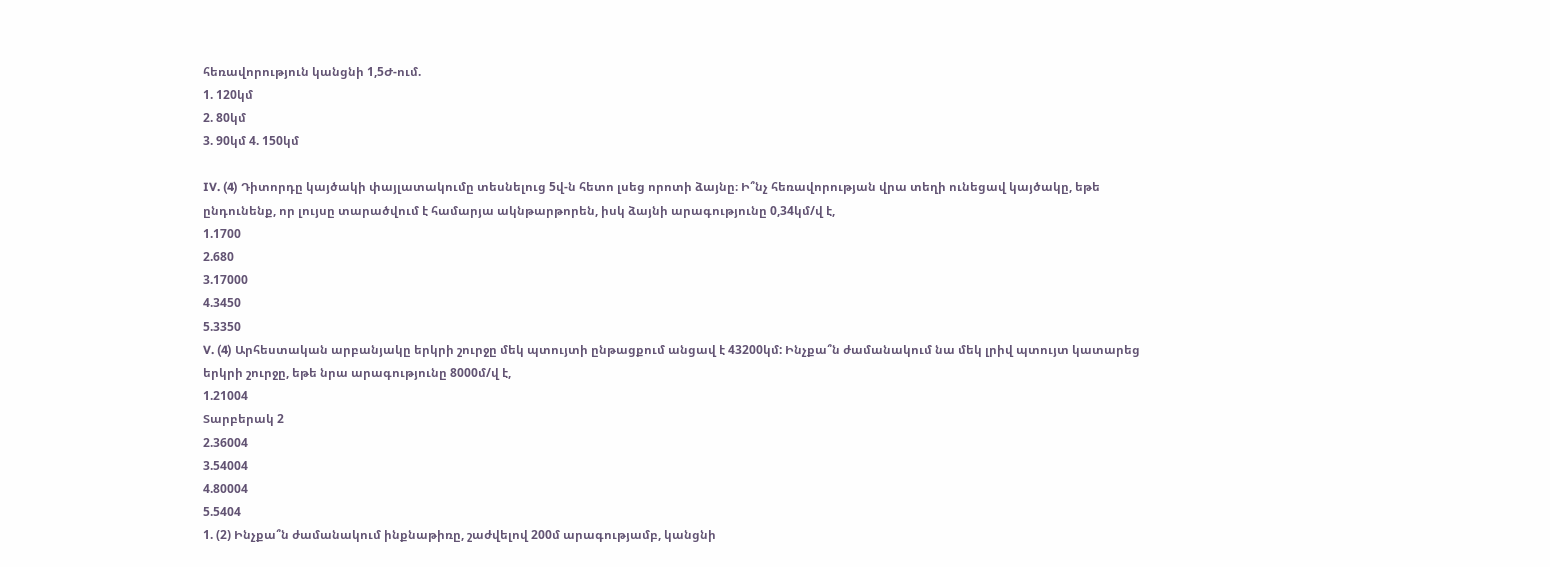հեռավորություն կանցնի 1,5Ժ-ում.
1. 120կմ
2. 80կմ
3. 90կմ 4. 150կմ

IV. (4) Դիտորդը կայծակի փայլատակումը տեսնելուց 5վ-ն հետո լսեց որոտի ձայնը։ Ի՞նչ հեռավորության վրա տեղի ունեցավ կայծակը, եթե ընդունենք, որ լույսը տարածվում է համարյա ակնթարթորեն, իսկ ձայնի արագությունը 0,34կմ/վ է,
1.1700
2.680
3.17000
4.3450
5.3350
V. (4) Արհեստական արբանյակը երկրի շուրջը մեկ պտույտի ընթացքում անցավ է 43200կմ: Ինչքա՞ն ժամանակում նա մեկ լրիվ պտույտ կատարեց երկրի շուրջը, եթե նրա արագությունը 8000մ/վ է,
1.21004
Տարբերակ 2
2.36004
3.54004
4.80004
5.5404
1. (2) Ինչքա՞ն ժամանակում ինքնաթիռը, շաժվելով 200մ արագությամբ, կանցնի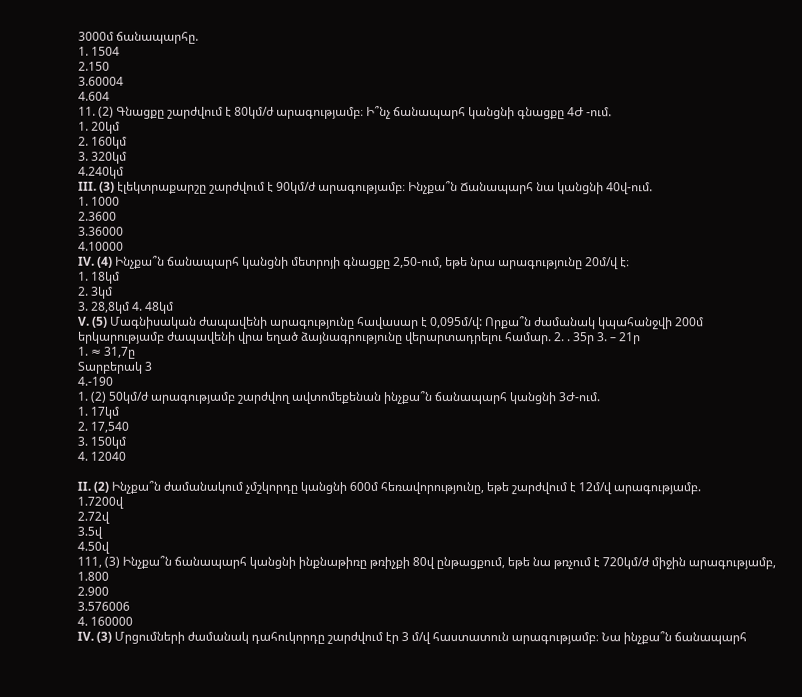3000մ ճանապարհը.
1. 1504
2.150
3.60004
4.604
11. (2) Գնացքը շարժվում է 80կմ/ժ արագությամբ։ Ի՞նչ ճանապարհ կանցնի գնացքը 4Ժ -ում.
1. 20կմ
2. 160կմ
3. 320կմ
4.240կմ
III. (3) էլեկտրաքարշը շարժվում է 90կմ/ժ արագությամբ։ Ինչքա՞ն Ճանապարհ նա կանցնի 40վ-ում.
1. 1000
2.3600
3.36000
4.10000
IV. (4) Ինչքա՞ն ճանապարհ կանցնի մետրոյի գնացքը 2,50-ում, եթե նրա արագությունը 20մ/վ է։
1. 18կմ
2. 3կմ
3. 28,8կմ 4. 48կմ
V. (5) Մագնիսական ժապավենի արագությունը հավասար է 0,095մ/վ: Որքա՞ն ժամանակ կպահանջվի 200մ երկարությամբ ժապավենի վրա եղած ձայնագրությունը վերարտադրելու համար. 2. . 35ր 3. – 21ր
1. ≈ 31,7ը
Տարբերակ 3
4.-190
1. (2) 50կմ/ժ արագությամբ շարժվող ավտոմեքենան ինչքա՞ն ճանապարհ կանցնի 3Ժ-ում.
1. 17կմ
2. 17,540
3. 150կմ
4. 12040

II. (2) Ինչքա՞ն ժամանակում չմշկորդը կանցնի 600մ հեռավորությունը, եթե շարժվում է 12մ/վ արագությամբ.
1.7200վ
2.72վ
3.5վ
4.50վ
111, (3) Ինչքա՞ն ճանապարհ կանցնի ինքնաթիռը թռիչքի 80վ ընթացքում, եթե նա թռչում է 720կմ/ժ միջին արագությամբ,
1.800
2.900
3.576006
4. 160000
IV. (3) Մրցումների ժամանակ դահուկորդը շարժվում էր 3 մ/վ հաստատուն արագությամբ։ Նա ինչքա՞ն ճանապարհ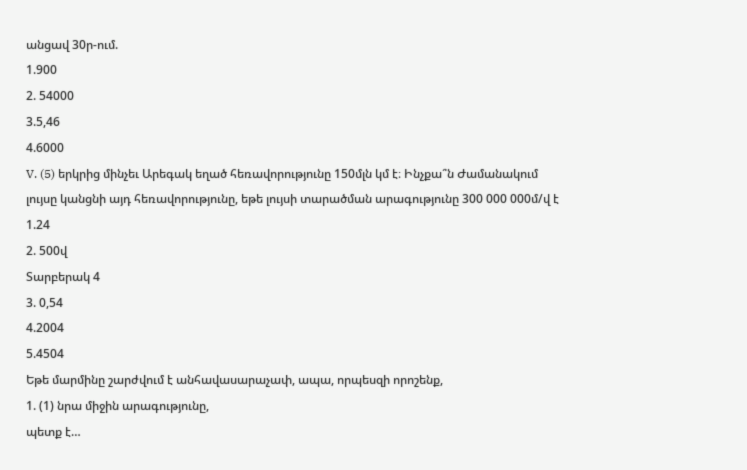անցավ 30ր-ում.
1.900
2. 54000
3.5,46
4.6000
V. (5) երկրից մինչեւ Արեգակ եղած հեռավորությունը 150մլն կմ է։ Ինչքա՞ն Ժամանակում լույսը կանցնի այդ հեռավորությունը, եթե լույսի տարածման արագությունը 300 000 000մ/վ է
1.24
2. 500վ
Տարբերակ 4
3. 0,54
4.2004
5.4504
Եթե մարմինը շարժվում է անհավասարաչափ, ապա, որպեսզի որոշենք,
1. (1) նրա միջին արագությունը,
պետք է…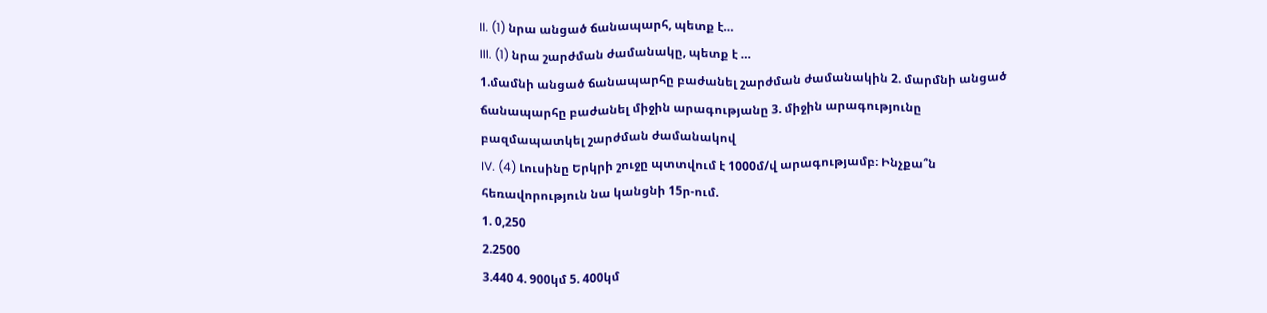II. (1) նրա անցած ճանապարհ, պետք է…
III. (1) նրա շարժման ժամանակը, պետք է …
1.մամնի անցած ճանապարհը բաժանել շարժման ժամանակին 2. մարմնի անցած ճանապարհը բաժանել միջին արագությանը 3. միջին արագությունը բազմապատկել շարժման ժամանակով
IV. (4) Լուսինը Երկրի շուջը պտտվում է 1000մ/վ արագությամբ։ Ինչքա՞ն հեռավորություն նա կանցնի 15ր-ում.
1. 0,250
2.2500
3.440 4. 900կմ 5. 400կմ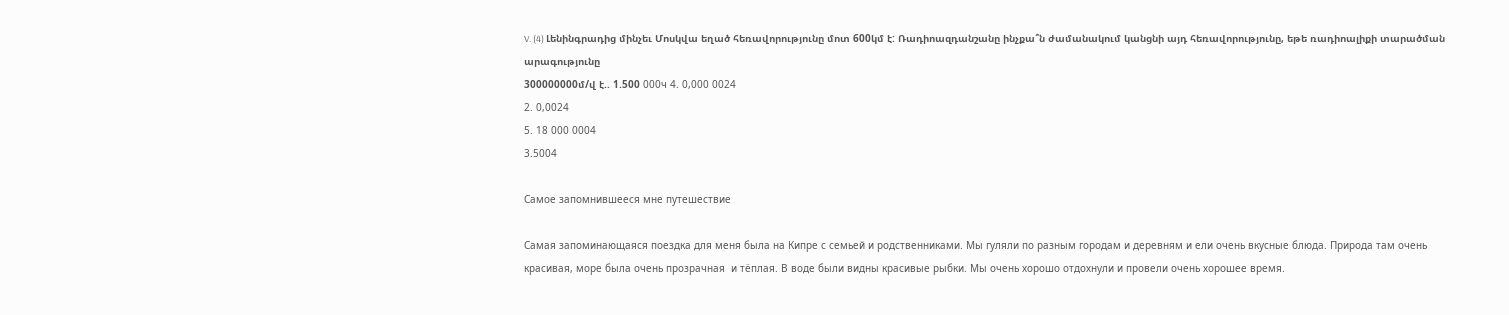V. (4) Լենինգրադից մինչեւ Մոսկվա եղած հեռավորությունը մոտ 600կմ է: Ռադիոազդանշանը ինչքա՞ն ժամանակում կանցնի այդ հեռավորությունը, եթե ռադիոալիքի տարածման արագությունը
300000000մ/վ է.. 1.500 000ч 4. 0,000 0024
2. 0,0024
5. 18 000 0004
3.5004

Самое запомнившееся мне путешествие

Самая запоминающаяся поездка для меня была на Кипре с семьей и родственниками. Мы гуляли по разным городам и деревням и ели очень вкусные блюда. Природа там очень красивая, море была очень прозрачная  и тёплая. В воде были видны красивые рыбки. Мы очень хорошо отдохнули и провели очень хорошее время.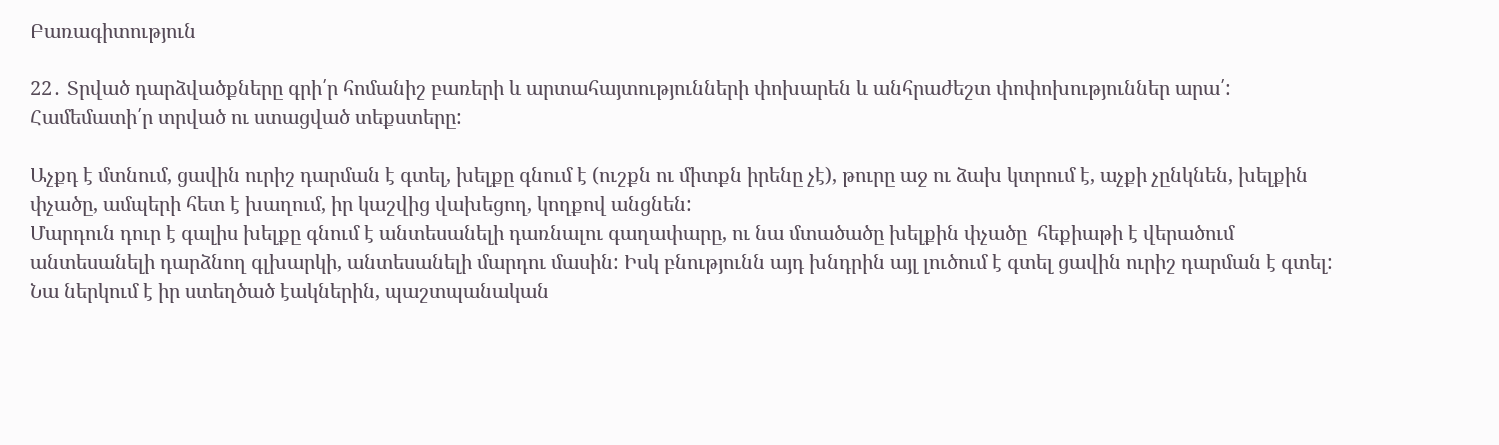Բառագիտություն

22․ Տրված դարձվածքները գրի՛ր հոմանիշ բառերի և արտահայտությունների փոխարեն և անհրաժեշտ փոփոխություններ արա՛:
Համեմատի՛ր տրված ու ստացված տեքստերը:

Աչքդ է մտնում, ցավին ուրիշ դարման է գտել, խելքը գնում է (ուշքն ու միտքն իրենը չէ), թուրը աջ ու ձախ կտրում է, աչքի չընկնեն, խելքին փչածը, ամպերի հետ է խաղում, իր կաշվից վախեցող, կողքով անցնեն:
Մարդուն դուր է գալիս խելքը գնում է անտեսանելի դառնալու գաղափարը, ու նա մտածածը խելքին փչածը  հեքիաթի է վերածում անտեսանելի դարձնող գլխարկի, անտեսանելի մարդու մասին: Իսկ բնությունն այդ խնդրին այլ լուծում է գտել ցավին ուրիշ դարման է գտել: Նա ներկում է իր ստեղծած էակներին, պաշտպանական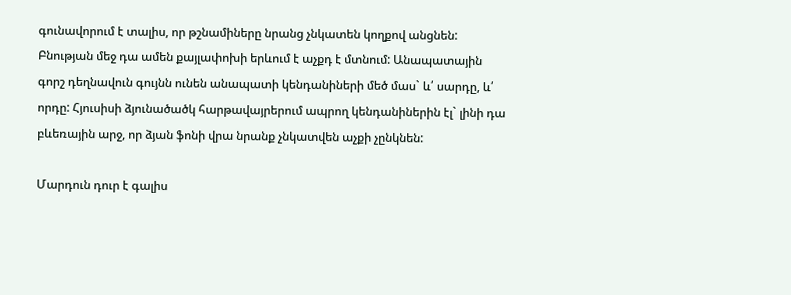գունավորում է տալիս, որ թշնամիները նրանց չնկատեն կողքով անցնեն: Բնության մեջ դա ամեն քայլափոխի երևում է աչքդ է մտնում: Անապատային գորշ դեղնավուն գույնն ունեն անապատի կենդանիների մեծ մաս` և՛ սարդը, և՛ որդը: Հյուսիսի ձյունածածկ հարթավայրերում ապրող կենդանիներին էլ` լինի դա բևեռային արջ, որ ձյան ֆոնի վրա նրանք չնկատվեն աչքի չընկնեն:

Մարդուն դուր է գալիս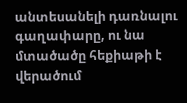անտեսանելի դառնալու գաղափարը, ու նա մտածածը հեքիաթի է վերածում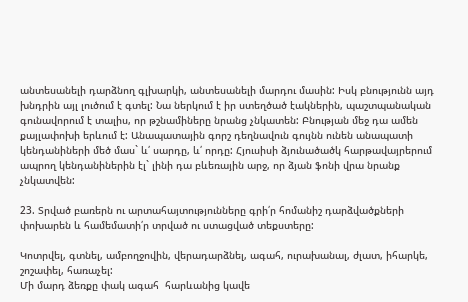անտեսանելի դարձնող գլխարկի, անտեսանելի մարդու մասին: Իսկ բնությունն այդ խնդրին այլ լուծում է գտել: Նա ներկում է իր ստեղծած էակներին, պաշտպանական գունավորում է տալիս, որ թշնամիները նրանց չնկատեն: Բնության մեջ դա ամեն քայլափոխի երևում է: Անապատային գորշ դեղնավուն գույնն ունեն անապատի կենդանիների մեծ մաս` և՛ սարդը, և՛ որդը: Հյուսիսի ձյունածածկ հարթավայրերում ապրող կենդանիներին էլ` լինի դա բևեռային արջ, որ ձյան ֆոնի վրա նրանք չնկատվեն:

23. Տրված բառերն ու արտահայտությունները գրի՛ր հոմանիշ դարձվածքների փոխարեն և համեմատի՛ր տրված ու ստացված տեքստերը:

Կոտրվել, գտնել, ամբողջովին, վերադարձնել, ագահ, ուրախանալ, ժլատ, իհարկե, շոշափել, հառաչել:
Մի մարդ ձեռքը փակ ագահ  հարևանից կավե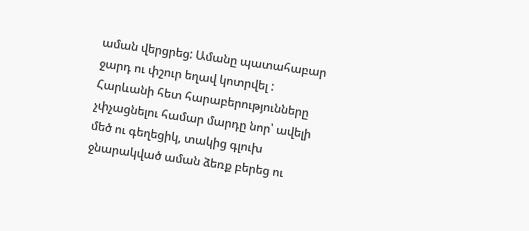աման վերցրեց: Ամանը պատահաբար ջարդ ու փշուր եղավ կոտրվել : Հարևանի հետ հարաբերությունները չփչացնելու համար մարդը նոր՝ ավելի մեծ ու գեղեցիկ, տակից գլուխ ջնարակված աման ձեռք բերեց ու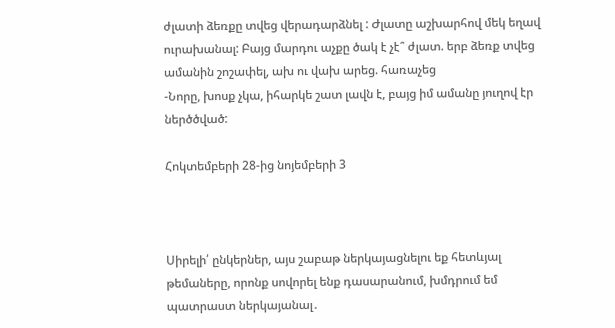ժլատի ձեռքը տվեց վերադարձնել : Ժլատը աշխարհով մեկ եղավ ուրախանալ: Բայց մարդու աչքը ծակ է չէ՞ ժլատ. երբ ձեռք տվեց ամանին շոշափել, ախ ու վախ արեց. հառաչեց
-Նորը, խոսք չկա, իհարկե շատ լավն է, բայց իմ ամանը յուղով էր ներծծված:

Հոկտեմբերի 28-ից նոյեմբերի 3



Սիրելի՛ ընկերներ, այս շաբաթ ներկայացնելու եք հետևյալ թեմաները, որոնք սովորել ենք դասարանում, խմդրում եմ պատրաստ ներկայանալ․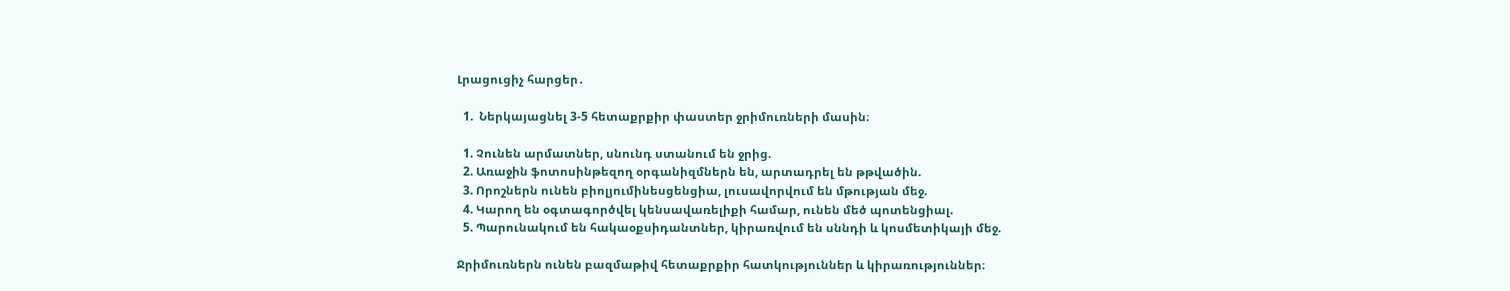Լրացուցիչ հարցեր․

  1.  Ներկայացնել 3-5 հետաքրքիր փաստեր ջրիմուռների մասին։

  1. Չունեն արմատներ, սնունդ ստանում են ջրից.
  2. Առաջին ֆոտոսինթեզող օրգանիզմներն են, արտադրել են թթվածին.
  3. Որոշներն ունեն բիոլյումինեսցենցիա, լուսավորվում են մթության մեջ.
  4. Կարող են օգտագործվել կենսավառելիքի համար, ունեն մեծ պոտենցիալ.
  5. Պարունակում են հակաօքսիդանտներ, կիրառվում են սննդի և կոսմետիկայի մեջ.

Ջրիմուռներն ունեն բազմաթիվ հետաքրքիր հատկություններ և կիրառություններ։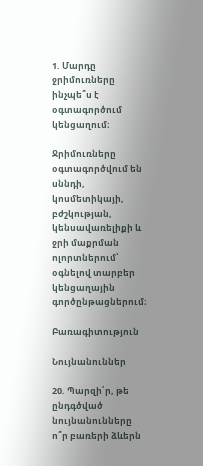1. Մարդը ջրիմուռները ինչպե՞ս է օգտագործում կենցաղում։

Ջրիմուռները օգտագործվում են սննդի, կոսմետիկայի, բժշկության, կենսավառելիքի և ջրի մաքրման ոլորտներում՝ օգնելով տարբեր կենցաղային գործընթացներում։

Բառագիտություն

Նույնանուններ

20. Պարզի՛ր, թե ընդգծված նույնանունները ո՞ր բառերի ձևերն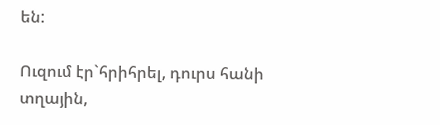են:

Ուզում էր`հրիհրել, դուրս հանի տղային,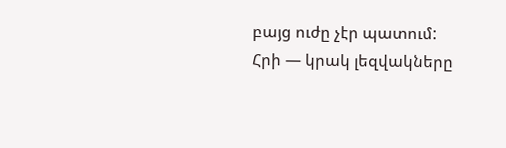բայց ուժը չէր պատում:
Հրի — կրակ լեզվակները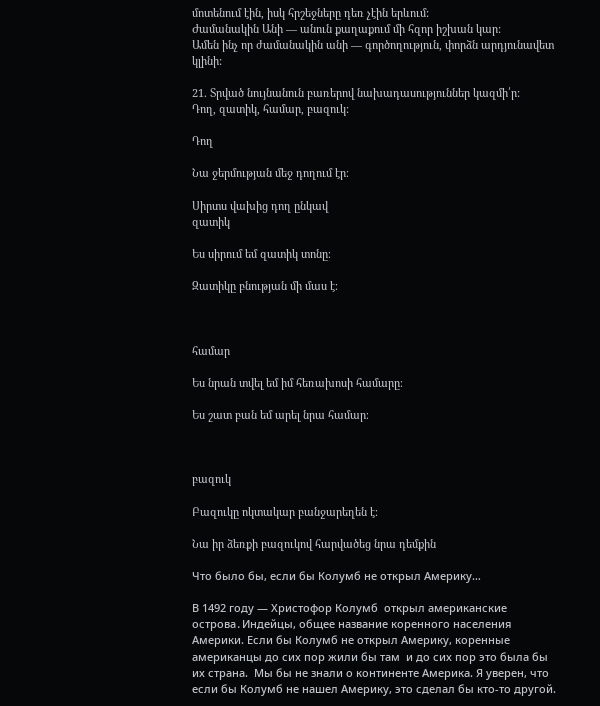մոտենում էին, իսկ հրշեջները դեռ չէին երևում:
Ժամանակին Անի — անուն քաղաքում մի հզոր իշխան կար:
Ամեն ինչ որ ժամանակին անի — գործողություն, փորձն արդյունավետ կլինի:

21. Տրված նույնանուն բառերով նախադասություններ կազմի՛ր:
Դող, զատիկ, համար, բազուկ:

Դող

Նա ջերմության մեջ դողում էր։

Սիրտս վախից դող ընկավ
զատիկ

Ես սիրում եմ զատիկ տոնը։

Զատիկը բնության մի մաս է։



համար

Ես նրան տվել եմ իմ հեռախոսի համարը։

Ես շատ բան եմ արել նրա համար։



բազուկ

Բազուկը ոկտակար բանջարեղեն է։

Նա իր ձեռքի բազուկով հարվածեց նրա դեմքին

Что было бы, если бы Колумб не открыл Америку…

В 1492 году — Христофор Колумб  открыл американские острова․Индейцы, общее название коренного населения Америки. Если бы Колумб не открыл Америку, коренные американцы до сих пор жили бы там  и до сих пор это была бы их страна.  Мы бы не знали о континентe Америкa. Я уверен, что если бы Колумб не нашел Америку, это сделал бы кто-то другой.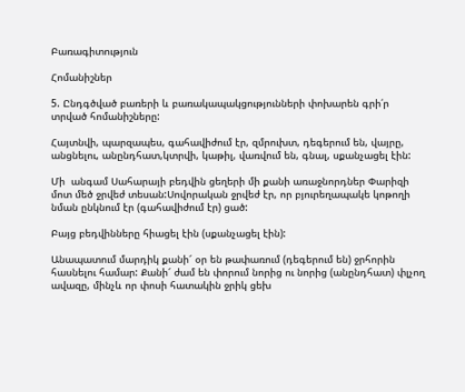Բառագիտություն

Հոմանիշներ

5. Ընդգծված բառերի և բառակապակցությունների փոխարեն գրի՛ր տրված հոմանիշները:

Հայտնվի, պարզապես, գահավիժում էր, զմրուխտ, դեգերում են, վայրը, անցնելու, անընդհատ,կտրվի, կաթիլ, վառվում են, գնալ, սքանչացել էին:

Մի  անգամ Սահարայի բեդվին ցեղերի մի քանի առաջնորդներ Փարիզի մոտ մեծ ջրվեժ տեսան:Սովորական ջրվեժ էր, որ բյուրեղապակե կոթողի նման ընկնում էր (գահավիժում էր) ցած:

Բայց բեդվինները հիացել էին (սքանչացել էին):

Անապատում մարդիկ քանի՜ օր են թափառում (դեգերում են) ջրհորին հասնելու համար: Քանի՜ ժամ են փորում նորից ու նորից (անընդհատ) փլչող ավազը, մինչև որ փոսի հատակին ջրիկ ցեխ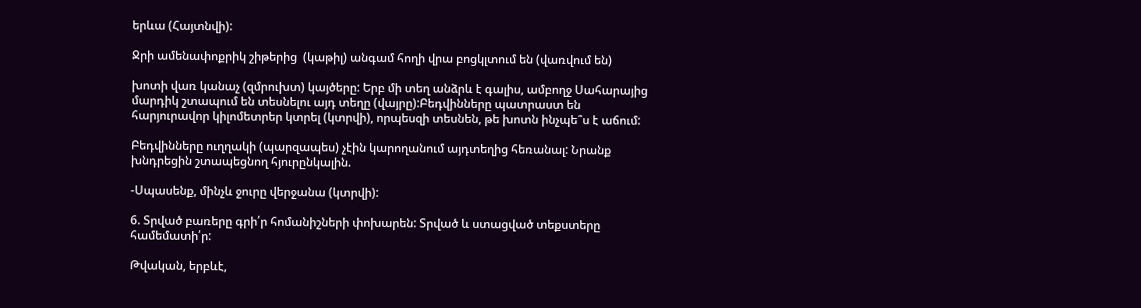երևա (Հայտնվի):

Ջրի ամենափոքրիկ շիթերից  (կաթիլ) անգամ հողի վրա բոցկլտում են (վառվում են)

խոտի վառ կանաչ (զմրուխտ) կայծերը: Երբ մի տեղ անձրև է գալիս, ամբողջ Սահարայից մարդիկ շտապում են տեսնելու այդ տեղը (վայրը):Բեդվինները պատրաստ են հարյուրավոր կիլոմետրեր կտրել (կտրվի), որպեսզի տեսնեն, թե խոտն ինչպե՞ս է աճում:

Բեդվինները ուղղակի (պարզապես) չէին կարողանում այդտեղից հեռանալ: Նրանք խնդրեցին շտապեցնող հյուրընկալին.

-Սպասենք, մինչև ջուրը վերջանա (կտրվի):

6. Տրված բառերը գրի՛ր հոմանիշների փոխարեն: Տրված և ստացված տեքստերը համեմատի՛ր:

Թվական, երբևէ,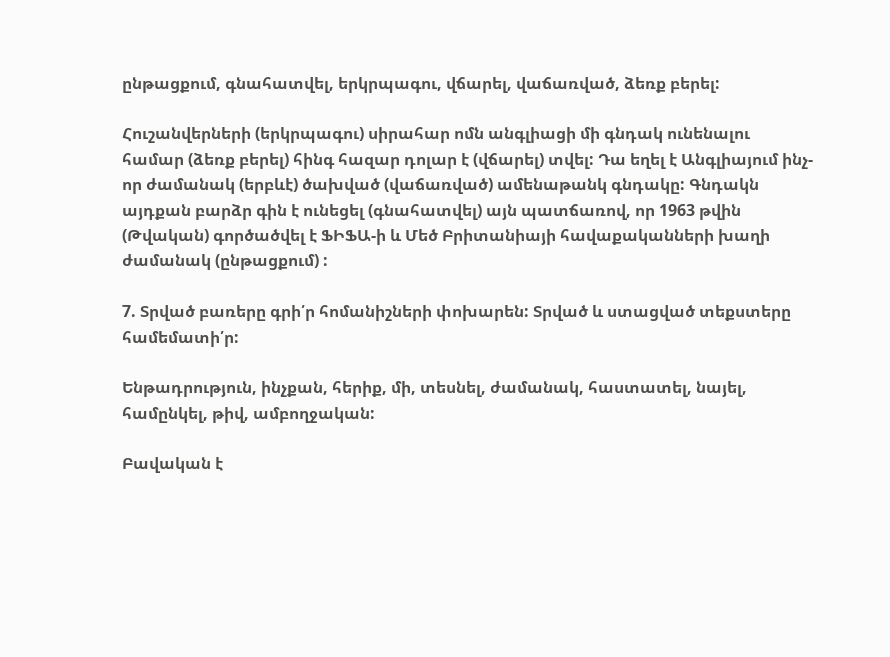ընթացքում, գնահատվել, երկրպագու, վճարել, վաճառված, ձեռք բերել:

Հուշանվերների (երկրպագու) սիրահար ոմն անգլիացի մի գնդակ ունենալու համար (ձեռք բերել) հինգ հազար դոլար է (վճարել) տվել: Դա եղել է Անգլիայում ինչ-որ ժամանակ (երբևէ) ծախված (վաճառված) ամենաթանկ գնդակը: Գնդակն այդքան բարձր գին է ունեցել (գնահատվել) այն պատճառով, որ 1963 թվին (Թվական) գործածվել է ՖԻՖԱ-ի և Մեծ Բրիտանիայի հավաքականների խաղի ժամանակ (ընթացքում) :

7. Տրված բառերը գրի՛ր հոմանիշների փոխարեն: Տրված և ստացված տեքստերը համեմատի՛ր:

Ենթադրություն, ինչքան, հերիք, մի, տեսնել, ժամանակ, հաստատել, նայել, համընկել, թիվ, ամբողջական:

Բավական է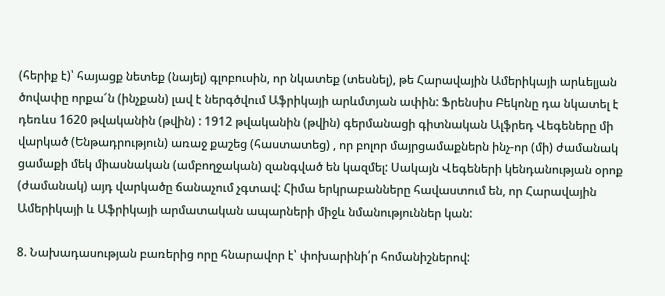(հերիք է)՝ հայացք նետեք (նայել) գլոբուսին, որ նկատեք (տեսնել), թե Հարավային Ամերիկայի արևելյան ծովափը որքա՜ն (ինչքան) լավ է ներգծվում Աֆրիկայի արևմտյան ափին: Ֆրենսիս Բեկոնը դա նկատել է դեռևս 1620 թվականին (թվին) : 1912 թվականին (թվին) գերմանացի գիտնական Ալֆրեդ Վեգեները մի վարկած (Ենթադրություն) առաջ քաշեց (հաստատեց) , որ բոլոր մայրցամաքներն ինչ-որ (մի) ժամանակ ցամաքի մեկ միասնական (ամբողջական) զանգված են կազմել: Սակայն Վեգեների կենդանության օրոք (ժամանակ) այդ վարկածը ճանաչում չգտավ: Հիմա երկրաբանները հավաստում են, որ Հարավային Ամերիկայի և Աֆրիկայի արմատական ապարների միջև նմանություններ կան:

8. Նախադասության բառերից որը հնարավոր է՝ փոխարինի՛ր հոմանիշներով: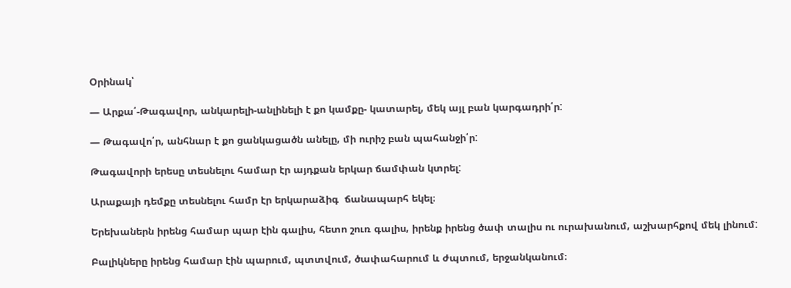Օրինակ՝

— Արքա՛-Թագավոր, անկարելի-անլինելի է քո կամքը- կատարել, մեկ այլ բան կարգադրի՛ր:

— Թագավո՛ր, անհնար է քո ցանկացածն անելը, մի ուրիշ բան պահանջի՛ր:

Թագավորի երեսը տեսնելու համար էր այդքան երկար ճամփան կտրել:

Արաքայի դեմքը տեսնելու համր էր երկարաձիգ  ճանապարհ եկել։

Երեխաներն իրենց համար պար էին գալիս, հետո շուռ գալիս, իրենք իրենց ծափ տալիս ու ուրախանում, աշխարհքով մեկ լինում:

Բալիկները իրենց համար էին պարում, պտտվում, ծափահարում և ժպտում, երջանկանում։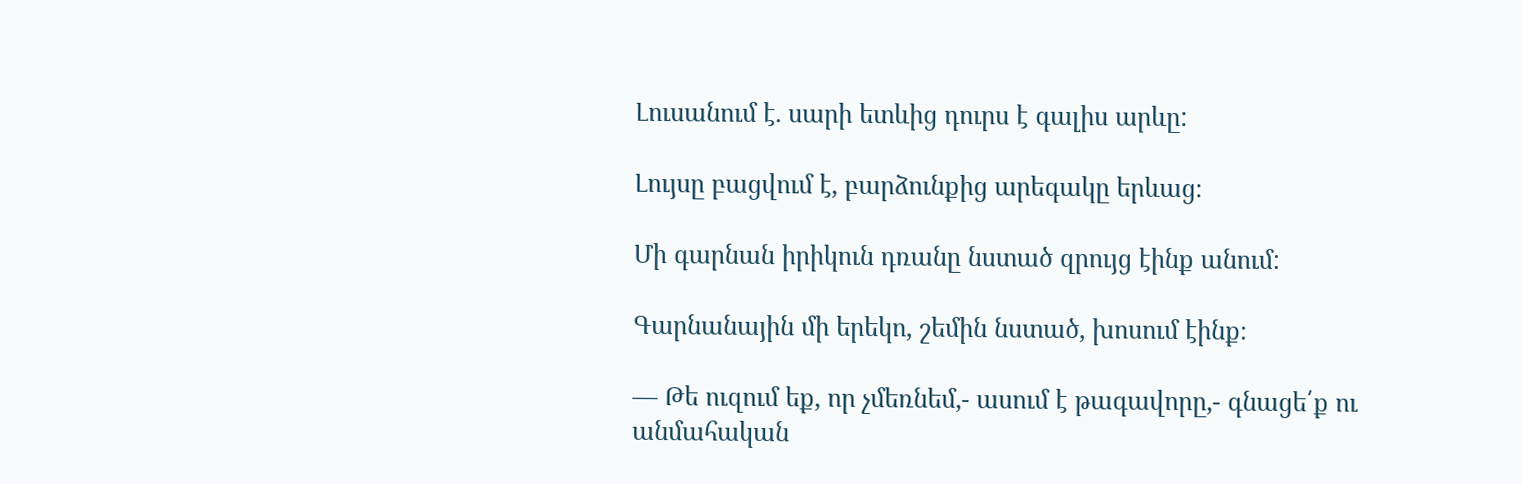Լուսանում է. սարի ետևից դուրս է գալիս արևը:

Լույսը բացվում է, բարձունքից արեգակը երևաց։

Մի գարնան իրիկուն դռանը նստած զրույց էինք անում:

Գարնանային մի երեկո, շեմին նստած, խոսում էինք։

— Թե ուզում եք, որ չմեռնեմ,- ասում է թագավորը,- գնացե՛ք ու անմահական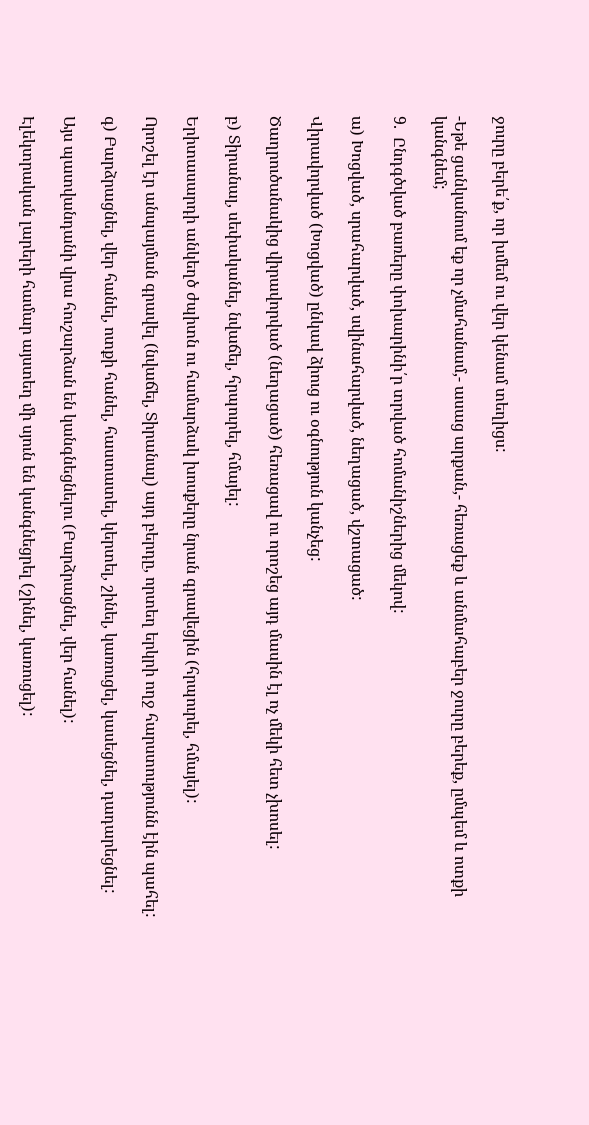ջուրը բերե՛ք, որ խմեմ ու վեր կենամ տեղիցս:

-Եթե ցանկանում եք որ չմահանամ,- ասաց արքան,- հեռացեք և անմահաբեր ջուրը բերեք, ըմպեմ և ոտքի կանգնեմ;

9.  Ընդգծված բառերը փոխարինի՛ր տրված հոմանիշներից մեկով:

ա) Խոցված, սրահարված, սվինահարված, նեղացած, վշտացած:

Վիրավորված (Խոցված) ընկավ ձիուց ու օգնություն կանչեց:

Ծաղրուծանակից վիրավորված (նեղացած) հեռացավ ու որոշեց այդ մասին էլ ոչ մեկի հետ չխոսել:

բ) Տիրանալ, սեփականել, նվաճել, հրպուրել, հմայել:

Երիտասարդի անկեղծ ժպիտն ու համարձակ խոսքերը նրան գրավեցին (հրպուրել, հմայել):

Որոշել էր անպայման գրավել (նվաճել, Տիրանալ) այդ բերդը, որտեղ երկրի ողջ հարստությունն էին պահել:

գ) Բարձրացնել, վեր հանել, ոտքի հանել, հաստատել, կերտել, շինել, կառուցել, կասեցնել, դադարեցնել:

Այս պատվանդանի վրա հուշարձան են կանգնեցնելու (Բարձրացնել, վեր հանել):

Էլեկտրական լարերի համար այստեղ մի սյուն են կանգնեցրել (շինել, կառուցել):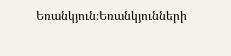Եռանկյուն։Եռանկյունների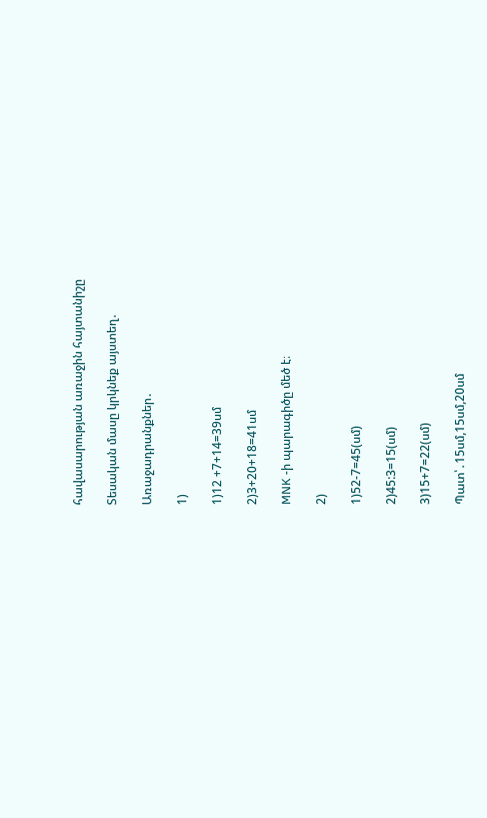հավասարության առաջին հայտանիշը

Տեսական մասը կրկնեք այստեղ․

Առաջադրանքներ․

1)

1)12 +7+14=39սմ

2)3+20+18=41սմ

MNK -ի պարագիծը մեծ է։

2)

1)52-7=45(սմ)

2)45:3=15(սմ)

3)15+7=22(սմ)

Պատ՝․15սմ,15սմ,20սմ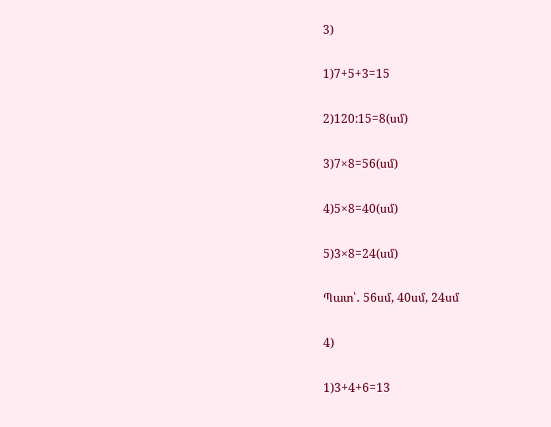3)

1)7+5+3=15

2)120:15=8(սմ)

3)7×8=56(սմ)

4)5×8=40(սմ)

5)3×8=24(սմ)

Պատ՝․ 56սմ, 40սմ, 24սմ

4)

1)3+4+6=13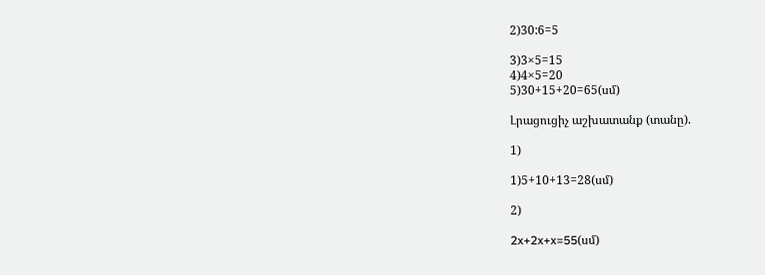2)30:6=5

3)3×5=15
4)4×5=20
5)30+15+20=65(սմ)

Լրացուցիչ աշխատանք (տանը).

1)

1)5+10+13=28(սմ)

2)

2x+2x+x=55(սմ)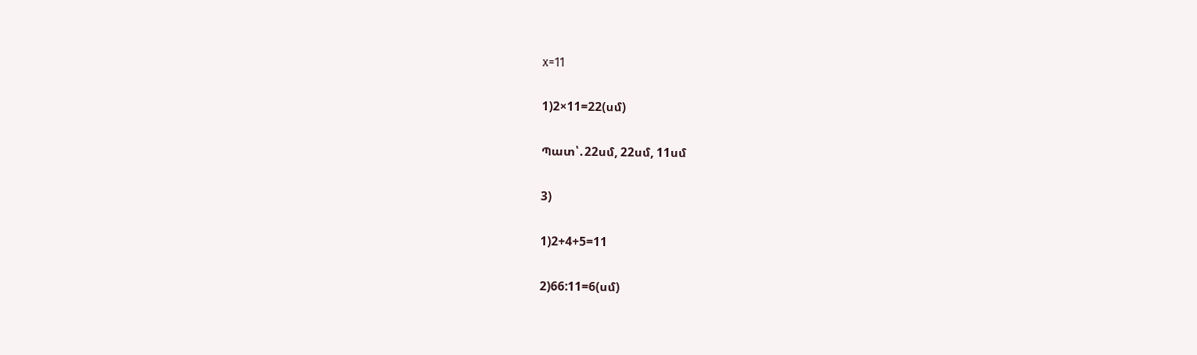x=11

1)2×11=22(սմ)

Պատ՝․22սմ, 22սմ, 11սմ

3)

1)2+4+5=11

2)66:11=6(սմ)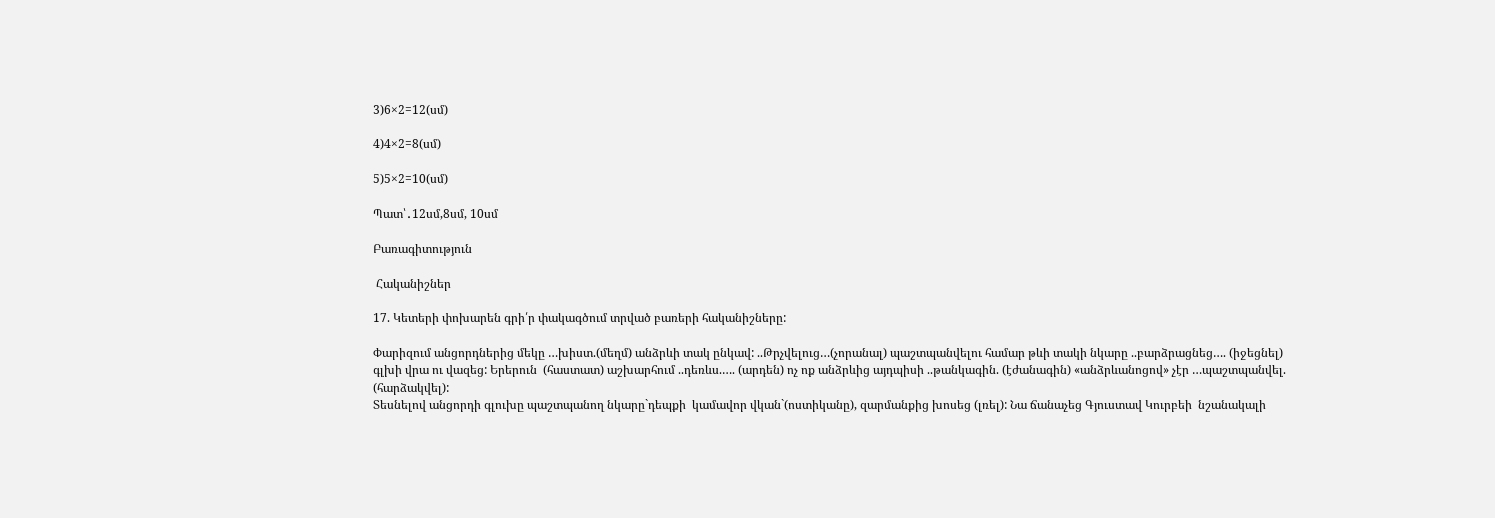3)6×2=12(սմ)

4)4×2=8(սմ)

5)5×2=10(սմ)

Պատ՝․12սմ,8սմ, 10սմ

Բառագիտություն

 Հականիշներ

17. Կետերի փոխարեն գրի՛ր փակագծում տրված բառերի հականիշները:

Փարիզում անցորդներից մեկը …խիստ.(մեղմ) անձրևի տակ ընկավ: ..Թրչվելուց…(չորանալ) պաշտպանվելու համար թևի տակի նկարը ..բարձրացնեց…. (իջեցնել) գլխի վրա ու վազեց: Երերուն  (հաստատ) աշխարհում ..դեռևս.…. (արդեն) ոչ ոք անձրևից այդպիսի ..թանկագին. (էժանագին) «անձրևանոցով» չէր …պաշտպանվել. (հարձակվել):
Տեսնելով անցորդի գլուխը պաշտպանող նկարը`դեպքի  կամավոր վկան`(ոստիկանը), զարմանքից խոսեց (լռել): Նա ճանաչեց Գյուստավ Կուրբեի  նշանակալի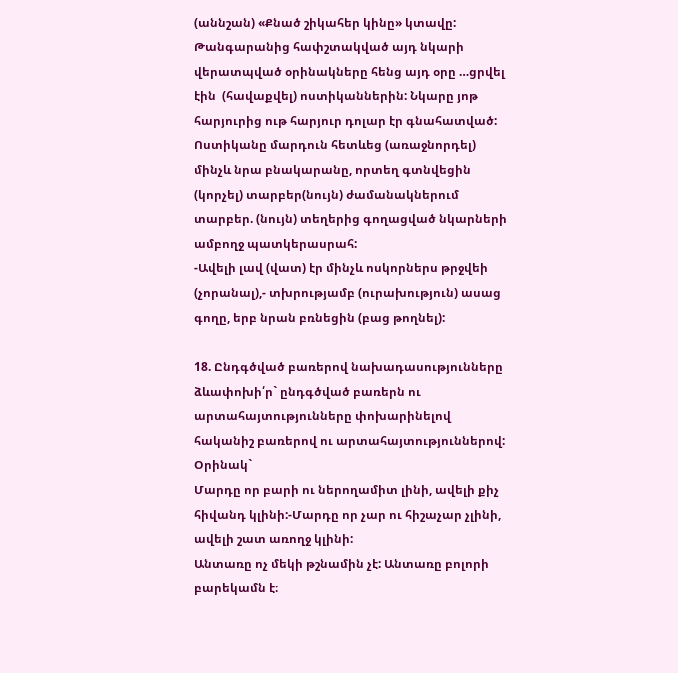(աննշան) «Քնած շիկահեր կինը» կտավը: Թանգարանից հափշտակված այդ նկարի վերատպված օրինակները հենց այդ օրը …ցրվել էին  (հավաքվել) ոստիկաններին: Նկարը յոթ հարյուրից ութ հարյուր դոլար էր գնահատված: Ոստիկանը մարդուն հետևեց (առաջնորդել) մինչև նրա բնակարանը, որտեղ գտնվեցին    (կորչել) տարբեր(նույն) ժամանակներում տարբեր. (նույն) տեղերից գողացված նկարների ամբողջ պատկերասրահ:
-Ավելի լավ (վատ) էր մինչև ոսկորներս թրջվեի (չորանալ),- տխրությամբ (ուրախություն) ասաց գողը, երբ նրան բռնեցին (բաց թողնել):

18. Ընդգծված բառերով նախադասությունները ձևափոխի՛ր` ընդգծված բառերն ու արտահայտությունները փոխարինելով հականիշ բառերով ու արտահայտություններով:
Օրինակ`
Մարդը որ բարի ու ներողամիտ լինի, ավելի քիչ հիվանդ կլինի:-Մարդը որ չար ու հիշաչար չլինի, ավելի շատ առողջ կլինի:
Անտառը ոչ մեկի թշնամին չէ: Անտառը բոլորի բարեկամն է։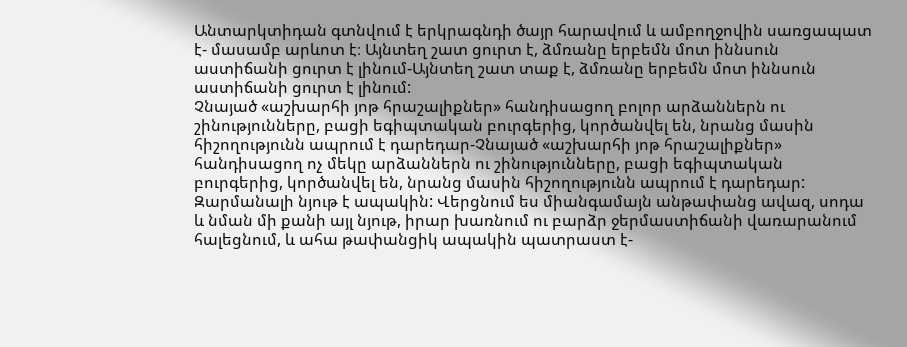Անտարկտիդան գտնվում է երկրագնդի ծայր հարավում և ամբողջովին սառցապատ է- մասամբ արևոտ է։ Այնտեղ շատ ցուրտ է, ձմռանը երբեմն մոտ իննսուն աստիճանի ցուրտ է լինում-Այնտեղ շատ տաք է, ձմռանը երբեմն մոտ իննսուն աստիճանի ցուրտ է լինում:
Չնայած «աշխարհի յոթ հրաշալիքներ» հանդիսացող բոլոր արձաններն ու շինությունները, բացի եգիպտական բուրգերից, կործանվել են, նրանց մասին հիշողությունն ապրում է դարեդար-Չնայած «աշխարհի յոթ հրաշալիքներ» հանդիսացող ոչ մեկը արձաններն ու շինությունները, բացի եգիպտական բուրգերից, կործանվել են, նրանց մասին հիշողությունն ապրում է դարեդար:
Զարմանալի նյութ է ապակին: Վերցնում ես միանգամայն անթափանց ավազ, սոդա և նման մի քանի այլ նյութ, իրար խառնում ու բարձր ջերմաստիճանի վառարանում հալեցնում, և ահա թափանցիկ ապակին պատրաստ է-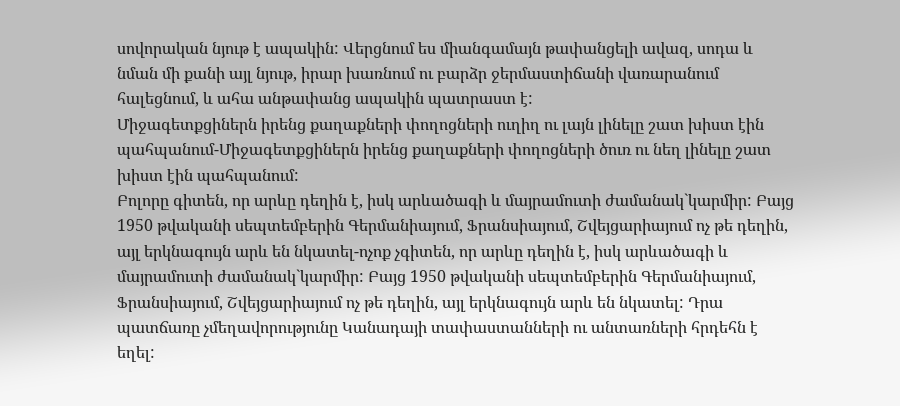սովորական նյութ է ապակին: Վերցնում ես միանգամայն թափանցելի ավազ, սոդա և նման մի քանի այլ նյութ, իրար խառնում ու բարձր ջերմաստիճանի վառարանում հալեցնում, և ահա անթափանց ապակին պատրաստ է:
Միջագետքցիներն իրենց քաղաքների փողոցների ուղիղ ու լայն լինելը շատ խիստ էին պահպանում-Միջագետքցիներն իրենց քաղաքների փողոցների ծուռ ու նեղ լինելը շատ խիստ էին պահպանում:
Բոլորը գիտեն, որ արևը դեղին է, իսկ արևածագի և մայրամուտի ժամանակ`կարմիր: Բայց 1950 թվականի սեպտեմբերին Գերմանիայում, Ֆրանսիայում, Շվեյցարիայում ոչ թե դեղին, այլ երկնագույն արև են նկատել-ոչոք չգիտեն, որ արևը դեղին է, իսկ արևածագի և մայրամուտի ժամանակ`կարմիր: Բայց 1950 թվականի սեպտեմբերին Գերմանիայում, Ֆրանսիայում, Շվեյցարիայում ոչ թե դեղին, այլ երկնագույն արև են նկատել: Դրա պատճառը չմեղավորությունը Կանադայի տափաստանների ու անտառների հրդեհն է եղել: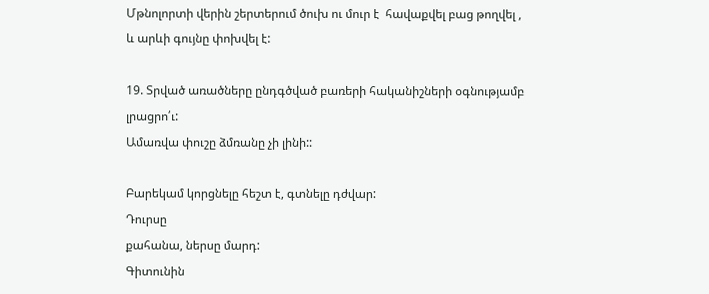Մթնոլորտի վերին շերտերում ծուխ ու մուր է  հավաքվել բաց թողվել , և արևի գույնը փոխվել է:

19. Տրված առածները ընդգծված բառերի հականիշների օգնությամբ լրացրո՛ւ:
Ամառվա փուշը ձմռանը չի լինի::

Բարեկամ կորցնելը հեշտ է, գտնելը դժվար:
Դուրսը
քահանա, ներսը մարդ:
Գիտունին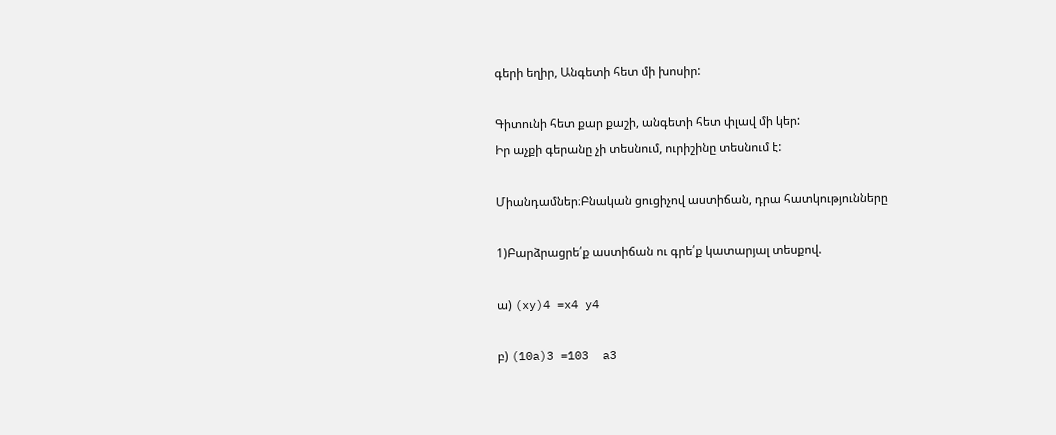գերի եղիր, Անգետի հետ մի խոսիր:

Գիտունի հետ քար քաշի, անգետի հետ փլավ մի կեր:
Իր աչքի գերանը չի տեսնում, ուրիշինը տեսնում է:

Միանդամներ։Բնական ցուցիչով աստիճան, դրա հատկությունները

1)Բարձրացրե՛ք աստիճան ու գրե՛ք կատարյալ տեսքով.

ա) (xy)4 =x4 y4

բ) (10a)3 =103  a3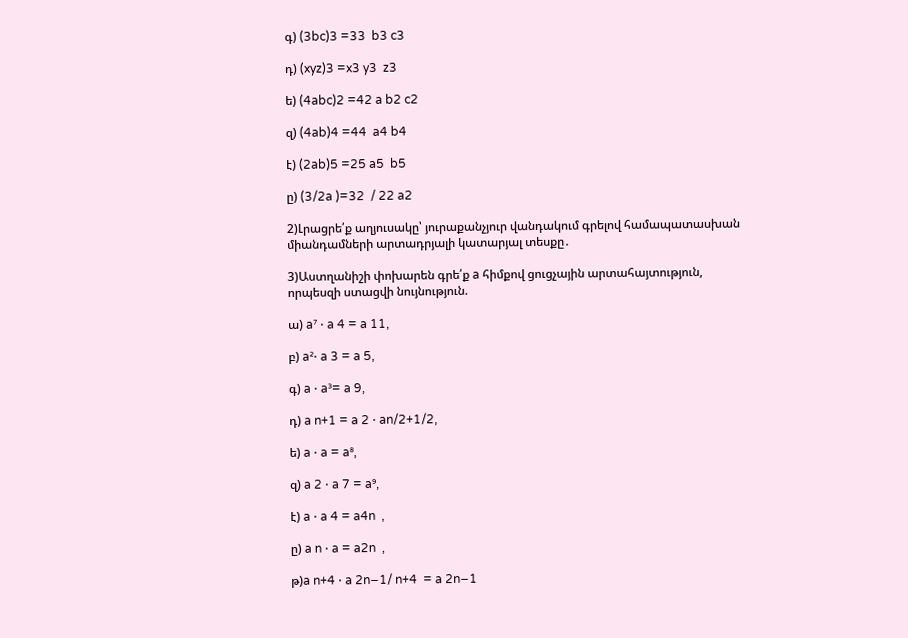գ) (3bc)3 =33  b3 c3

դ) (xyz)3 =x3 y3  z3

ե) (4abc)2 =42 a b2 c2

զ) (4ab)4 =44  a4 b4

է) (2ab)5 =25 a5  b5

ը) (3/2a )=32  / 22 a2

2)Լրացրե՛ք աղյուսակը՝ յուրաքանչյուր վանդակում գրելով համապատասխան
միանդամների արտադրյալի կատարյալ տեսքը․

3)Աստղանիշի փոխարեն գրե՛ք a հիմքով ցուցչային արտահայտություն,
որպեսզի ստացվի նույնություն.

ա) a⁷ ⋅ a 4 = a 11,

բ) a²⋅ a 3 = a 5,

գ) a ⋅ a³= a 9,

դ) a n+1 = a 2 ⋅ an/2+1/2,

ե) a ⋅ a = a⁸,

զ) a 2 ⋅ a 7 = a⁹,

է) a ⋅ a 4 = a4n  ,

ը) a n ⋅ a = a2n  ,

թ)a n+4 ⋅ a 2n−1/ n+4  = a 2n−1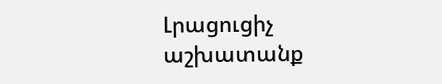Լրացուցիչ աշխատանք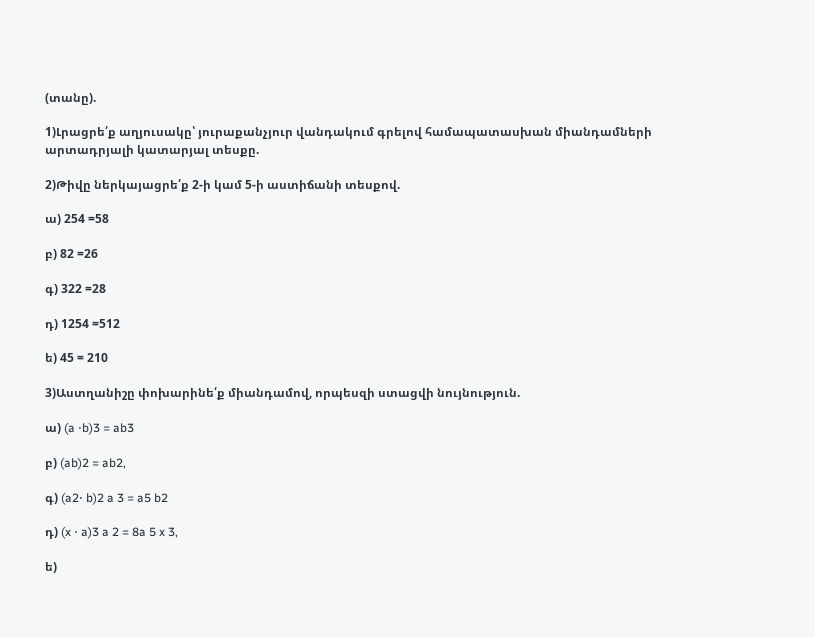(տանը).

1)Լրացրե՛ք աղյուսակը՝ յուրաքանչյուր վանդակում գրելով համապատասխան միանդամների արտադրյալի կատարյալ տեսքը.

2)Թիվը ներկայացրե՛ք 2-ի կամ 5-ի աստիճանի տեսքով.

ա) 254 =58

բ) 82 =26

գ) 322 =28

դ) 1254 =512

ե) 45 = 210

3)Աստղանիշը փոխարինե՛ք միանդամով, որպեսզի ստացվի նույնություն.

ա) (a ⋅b)3 = ab3

բ) (ab)2 = ab2,

գ) (a2⋅ b)2 a 3 = a5 b2

դ) (x ⋅ a)3 a 2 = 8a 5 x 3,

ե)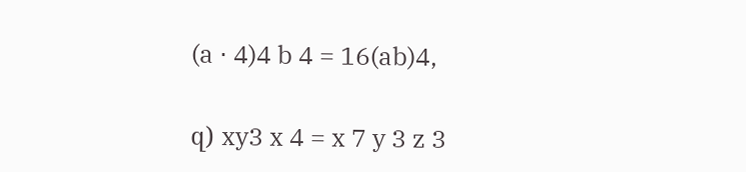(a ⋅ 4)4 b 4 = 16(ab)4,

զ) xy3 x 4 = x 7 y 3 z 3